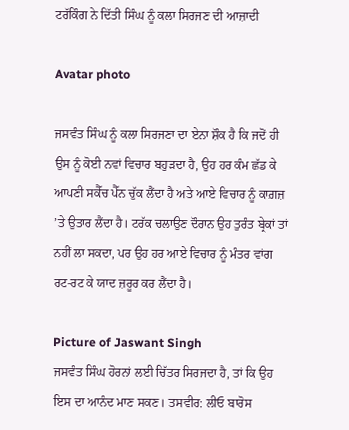ਟਰੱਕਿੰਗ ਨੇ ਦਿੱਤੀ ਸਿੰਘ ਨੂੰ ਕਲਾ ਸਿਰਜਣ ਦੀ ਆਜ਼ਾਦੀ

Avatar photo

ਜਸਵੰਤ ਸਿੰਘ ਨੂੰ ਕਲਾ ਸਿਰਜਣਾ ਦਾ ਏਨਾ ਸ਼ੌਕ ਹੈ ਕਿ ਜਦੋਂ ਹੀ ਉਸ ਨੂੰ ਕੋਈ ਨਵਾਂ ਵਿਚਾਰ ਬਹੁੜਦਾ ਹੈ, ਉਹ ਹਰ ਕੰਮ ਛੱਡ ਕੇ ਆਪਣੀ ਸਕੈੱਚ ਪੈੱਨ ਚੁੱਕ ਲੈਂਦਾ ਹੈ ਅਤੇ ਆਏ ਵਿਚਾਰ ਨੂੰ ਕਾਗ਼ਜ਼ ’ਤੇ ਉਤਾਰ ਲੈਂਦਾ ਹੈ। ਟਰੱਕ ਚਲਾਉਣ ਦੌਰਾਨ ਉਹ ਤੁਰੰਤ ਬ੍ਰੇਕਾਂ ਤਾਂ ਨਹੀਂ ਲਾ ਸਕਦਾ, ਪਰ ਉਹ ਹਰ ਆਏ ਵਿਚਾਰ ਨੂੰ ਮੰਤਰ ਵਾਂਗ ਰਟ-ਰਟ ਕੇ ਯਾਦ ਜ਼ਰੂਰ ਕਰ ਲੈਂਦਾ ਹੈ।

Picture of Jaswant Singh
ਜਸਵੰਤ ਸਿੰਘ ਹੋਰਨਾਂ ਲਈ ਚਿੱਤਰ ਸਿਰਜਦਾ ਹੈ, ਤਾਂ ਕਿ ਉਹ ਇਸ ਦਾ ਆਨੰਦ ਮਾਣ ਸਕਣ। ਤਸਵੀਰ: ਲੀਓ ਬਾਰੋਸ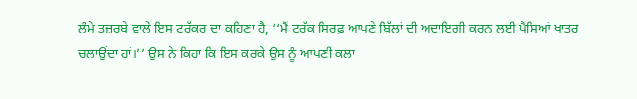ਲੰਮੇ ਤਜ਼ਰਬੇ ਵਾਲੇ ਇਸ ਟਰੱਕਰ ਦਾ ਕਹਿਣਾ ਹੈ, ‘‘ਮੈਂ ਟਰੱਕ ਸਿਰਫ਼ ਆਪਣੇ ਬਿੱਲਾਂ ਦੀ ਅਦਾਇਗੀ ਕਰਨ ਲਈ ਪੈਸਿਆਂ ਖਾਤਰ ਚਲਾਉਂਦਾ ਹਾਂ।’’ ਉਸ ਨੇ ਕਿਹਾ ਕਿ ਇਸ ਕਰਕੇ ਉਸ ਨੂੰ ਆਪਣੀ ਕਲਾ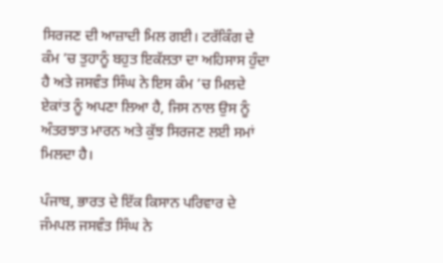ਸਿਰਜਣ ਦੀ ਆਜ਼ਾਦੀ ਮਿਲ ਗਈ। ਟਰੱਕਿੰਗ ਦੇ ਕੰਮ ’ਚ ਤੁਹਾਨੂੰ ਬਹੁਤ ਇਕੱਲਤਾ ਦਾ ਅਹਿਸਾਸ ਹੁੰਦਾ ਹੈ ਅਤੇ ਜਸਵੰਤ ਸਿੰਘ ਨੇ ਇਸ ਕੰਮ ’ਚ ਮਿਲਦੇ ਏਕਾਂਤ ਨੂੰ ਅਪਣਾ ਲਿਆ ਹੈ, ਜਿਸ ਨਾਲ ਉਸ ਨੂੰ ਅੰਤਰਝਾਤ ਮਾਰਨ ਅਤੇ ਕੁੱਝ ਸਿਰਜਣ ਲਈ ਸਮਾਂ ਮਿਲਦਾ ਹੈ।

ਪੰਜਾਬ, ਭਾਰਤ ਦੇ ਇੱਕ ਕਿਸਾਨ ਪਰਿਵਾਰ ਦੇ ਜੰਮਪਲ ਜਸਵੰਤ ਸਿੰਘ ਨੇ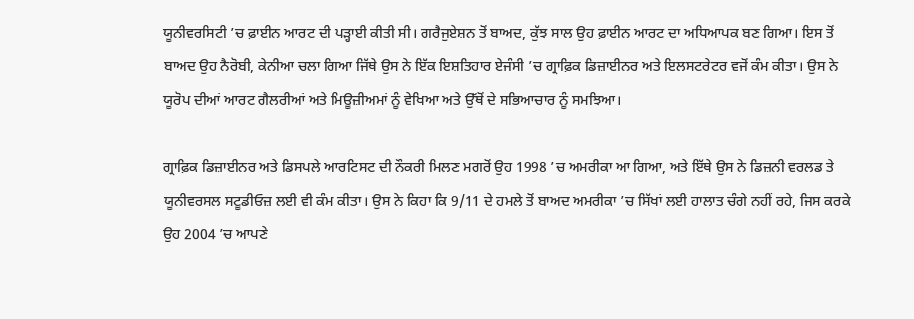ਯੂਨੀਵਰਸਿਟੀ ’ਚ ਫ਼ਾਈਨ ਆਰਟ ਦੀ ਪੜ੍ਹਾਈ ਕੀਤੀ ਸੀ। ਗਰੈਜੁਏਸ਼ਨ ਤੋਂ ਬਾਅਦ, ਕੁੱਝ ਸਾਲ ਉਹ ਫ਼ਾਈਨ ਆਰਟ ਦਾ ਅਧਿਆਪਕ ਬਣ ਗਿਆ। ਇਸ ਤੋਂ ਬਾਅਦ ਉਹ ਨੈਰੋਬੀ, ਕੇਨੀਆ ਚਲਾ ਗਿਆ ਜਿੱਥੇ ਉਸ ਨੇ ਇੱਕ ਇਸ਼ਤਿਹਾਰ ਏਜੰਸੀ ’ਚ ਗ੍ਰਾਫ਼ਿਕ ਡਿਜ਼ਾਈਨਰ ਅਤੇ ਇਲਸਟਰੇਟਰ ਵਜੋਂ ਕੰਮ ਕੀਤਾ। ਉਸ ਨੇ ਯੂਰੋਪ ਦੀਆਂ ਆਰਟ ਗੈਲਰੀਆਂ ਅਤੇ ਮਿਊਜ਼ੀਅਮਾਂ ਨੂੰ ਵੇਖਿਆ ਅਤੇ ਉੱਥੋਂ ਦੇ ਸਭਿਆਚਾਰ ਨੂੰ ਸਮਝਿਆ।

ਗ੍ਰਾਫ਼ਿਕ ਡਿਜ਼ਾਈਨਰ ਅਤੇ ਡਿਸਪਲੇ ਆਰਟਿਸਟ ਦੀ ਨੌਕਰੀ ਮਿਲਣ ਮਗਰੋਂ ਉਹ 1998 ’ਚ ਅਮਰੀਕਾ ਆ ਗਿਆ, ਅਤੇ ਇੱਥੇ ਉਸ ਨੇ ਡਿਜ਼ਨੀ ਵਰਲਡ ਤੇ ਯੂਨੀਵਰਸਲ ਸਟੂਡੀਓਜ਼ ਲਈ ਵੀ ਕੰਮ ਕੀਤਾ। ਉਸ ਨੇ ਕਿਹਾ ਕਿ 9/11 ਦੇ ਹਮਲੇ ਤੋਂ ਬਾਅਦ ਅਮਰੀਕਾ ’ਚ ਸਿੱਖਾਂ ਲਈ ਹਾਲਾਤ ਚੰਗੇ ਨਹੀਂ ਰਹੇ, ਜਿਸ ਕਰਕੇ ਉਹ 2004 ’ਚ ਆਪਣੇ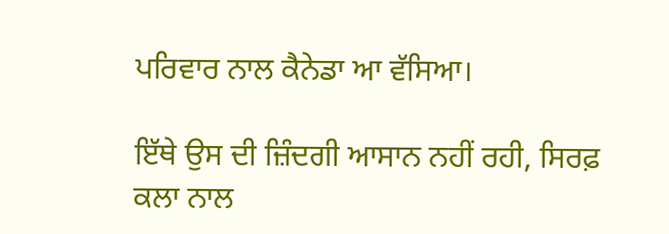ਪਰਿਵਾਰ ਨਾਲ ਕੈਨੇਡਾ ਆ ਵੱਸਿਆ।

ਇੱਥੇ ਉਸ ਦੀ ਜ਼ਿੰਦਗੀ ਆਸਾਨ ਨਹੀਂ ਰਹੀ, ਸਿਰਫ਼ ਕਲਾ ਨਾਲ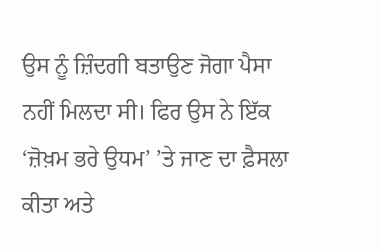ਉਸ ਨੂੰ ਜ਼ਿੰਦਗੀ ਬਤਾਉਣ ਜੋਗਾ ਪੈਸਾ ਨਹੀਂ ਮਿਲਦਾ ਸੀ। ਫਿਰ ਉਸ ਨੇ ਇੱਕ ‘ਜ਼ੋਖ਼ਮ ਭਰੇ ਉਧਮ’ ’ਤੇ ਜਾਣ ਦਾ ਫ਼ੈਸਲਾ ਕੀਤਾ ਅਤੇ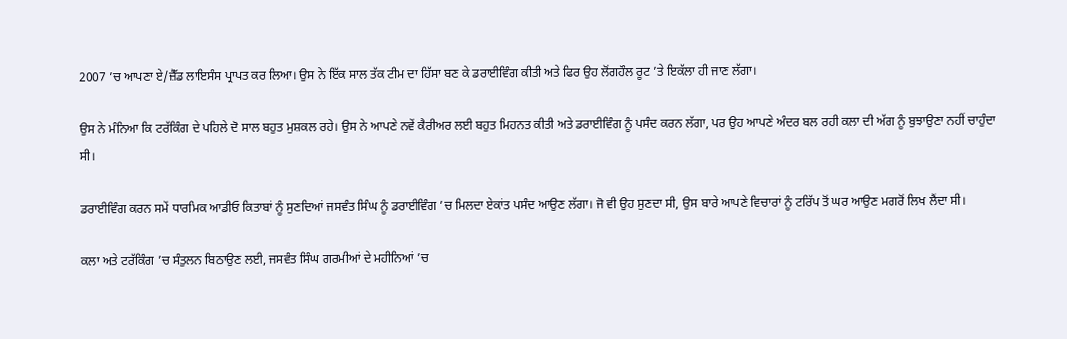2007 ’ਚ ਆਪਣਾ ਏ/ਜ਼ੈੱਡ ਲਾਇਸੰਸ ਪ੍ਰਾਪਤ ਕਰ ਲਿਆ। ਉਸ ਨੇ ਇੱਕ ਸਾਲ ਤੱਕ ਟੀਮ ਦਾ ਹਿੱਸਾ ਬਣ ਕੇ ਡਰਾਈਵਿੰਗ ਕੀਤੀ ਅਤੇ ਫਿਰ ਉਹ ਲੋਂਗਹੌਲ ਰੂਟ ’ਤੇ ਇਕੱਲਾ ਹੀ ਜਾਣ ਲੱਗਾ।

ਉਸ ਨੇ ਮੰਨਿਆ ਕਿ ਟਰੱਕਿੰਗ ਦੇ ਪਹਿਲੇ ਦੋ ਸਾਲ ਬਹੁਤ ਮੁਸ਼ਕਲ ਰਹੇ। ਉਸ ਨੇ ਆਪਣੇ ਨਵੇਂ ਕੈਰੀਅਰ ਲਈ ਬਹੁਤ ਮਿਹਨਤ ਕੀਤੀ ਅਤੇ ਡਰਾਈਵਿੰਗ ਨੂੰ ਪਸੰਦ ਕਰਨ ਲੱਗਾ, ਪਰ ਉਹ ਆਪਣੇ ਅੰਦਰ ਬਲ ਰਹੀ ਕਲਾ ਦੀ ਅੱਗ ਨੂੰ ਬੁਝਾਉਣਾ ਨਹੀਂ ਚਾਹੁੰਦਾ ਸੀ।

ਡਰਾਈਵਿੰਗ ਕਰਨ ਸਮੇਂ ਧਾਰਮਿਕ ਆਡੀਓ ਕਿਤਾਬਾਂ ਨੂੰ ਸੁਣਦਿਆਂ ਜਸਵੰਤ ਸਿੰਘ ਨੂੰ ਡਰਾਈਵਿੰਗ ’ਚ ਮਿਲਦਾ ਏਕਾਂਤ ਪਸੰਦ ਆਉਣ ਲੱਗਾ। ਜੋ ਵੀ ਉਹ ਸੁਣਦਾ ਸੀ, ਉਸ ਬਾਰੇ ਆਪਣੇ ਵਿਚਾਰਾਂ ਨੂੰ ਟਰਿੱਪ ਤੋਂ ਘਰ ਆਉਣ ਮਗਰੋਂ ਲਿਖ ਲੈਂਦਾ ਸੀ।

ਕਲਾ ਅਤੇ ਟਰੱਕਿੰਗ ’ਚ ਸੰਤੁਲਨ ਬਿਠਾਉਣ ਲਈ, ਜਸਵੰਤ ਸਿੰਘ ਗਰਮੀਆਂ ਦੇ ਮਹੀਨਿਆਂ ’ਚ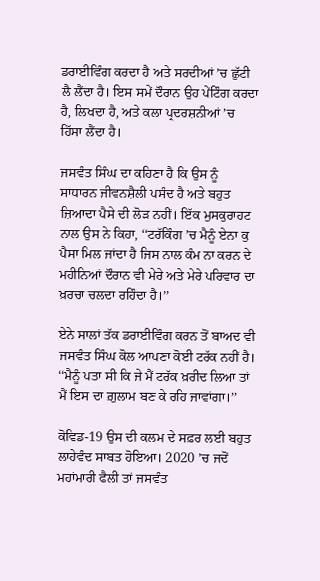ਡਰਾਈਵਿੰਗ ਕਰਦਾ ਹੈ ਅਤੇ ਸਰਦੀਆਂ ’ਚ ਛੁੱਟੀ ਲੈ ਲੈਂਦਾ ਹੈ। ਇਸ ਸਮੇਂ ਦੌਰਾਨ ਉਹ ਪੇਂਟਿੰਗ ਕਰਦਾ ਹੈ, ਲਿਖਦਾ ਹੈ, ਅਤੇ ਕਲਾ ਪ੍ਰਦਰਸ਼ਨੀਆਂ ’ਚ ਹਿੱਸਾ ਲੈਂਦਾ ਹੈ।

ਜਸਵੰਤ ਸਿੰਘ ਦਾ ਕਹਿਣਾ ਹੈ ਕਿ ਉਸ ਨੂੰ ਸਾਧਾਰਨ ਜੀਵਨਸ਼ੈਲੀ ਪਸੰਦ ਹੈ ਅਤੇ ਬਹੁਤ ਜ਼ਿਆਦਾ ਪੈਸੇ ਦੀ ਲੋੜ ਨਹੀਂ। ਇੱਕ ਮੁਸਕੁਰਾਹਟ ਨਾਲ ਉਸ ਨੇ ਕਿਹਾ, ‘‘ਟਰੱਕਿੰਗ ’ਚ ਮੈਨੂੰ ਏਨਾ ਕੁ ਪੈਸਾ ਮਿਲ ਜਾਂਦਾ ਹੈ ਜਿਸ ਨਾਲ ਕੰਮ ਨਾ ਕਰਨ ਦੇ ਮਹੀਨਿਆਂ ਦੌਰਾਨ ਵੀ ਮੇਰੇ ਅਤੇ ਮੇਰੇ ਪਰਿਵਾਰ ਦਾ ਖ਼ਰਚਾ ਚਲਦਾ ਰਹਿੰਦਾ ਹੈ।’’

ਏਨੇ ਸਾਲਾਂ ਤੱਕ ਡਰਾਈਵਿੰਗ ਕਰਨ ਤੋਂ ਬਾਅਦ ਵੀ ਜਸਵੰਤ ਸਿੰਘ ਕੋਲ ਆਪਣਾ ਕੋਈ ਟਰੱਕ ਨਹੀਂ ਹੈ। ‘‘ਮੈਨੂੰ ਪਤਾ ਸੀ ਕਿ ਜੇ ਮੈਂ ਟਰੱਕ ਖ਼ਰੀਦ ਲਿਆ ਤਾਂ ਮੈਂ ਇਸ ਦਾ ਗ਼ੁਲਾਮ ਬਣ ਕੇ ਰਹਿ ਜਾਵਾਂਗਾ।’’

ਕੋਵਿਡ-19 ਉਸ ਦੀ ਕਲਮ ਦੇ ਸਫ਼ਰ ਲਈ ਬਹੁਤ ਲਾਹੇਵੰਦ ਸਾਬਤ ਹੋਇਆ। 2020 ’ਚ ਜਦੋਂ ਮਹਾਂਮਾਰੀ ਫੈਲੀ ਤਾਂ ਜਸਵੰਤ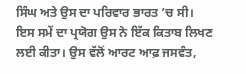ਸਿੰਘ ਅਤੇ ਉਸ ਦਾ ਪਰਿਵਾਰ ਭਾਰਤ ’ਚ ਸੀ। ਇਸ ਸਮੇਂ ਦਾ ਪ੍ਰਯੋਗ ਉਸ ਨੇ ਇੱਕ ਕਿਤਾਬ ਲਿਖਣ ਲਈ ਕੀਤਾ। ਉਸ ਵੱਲੋਂ ਆਰਟ ਆਫ਼ ਜਸਵੰਤ,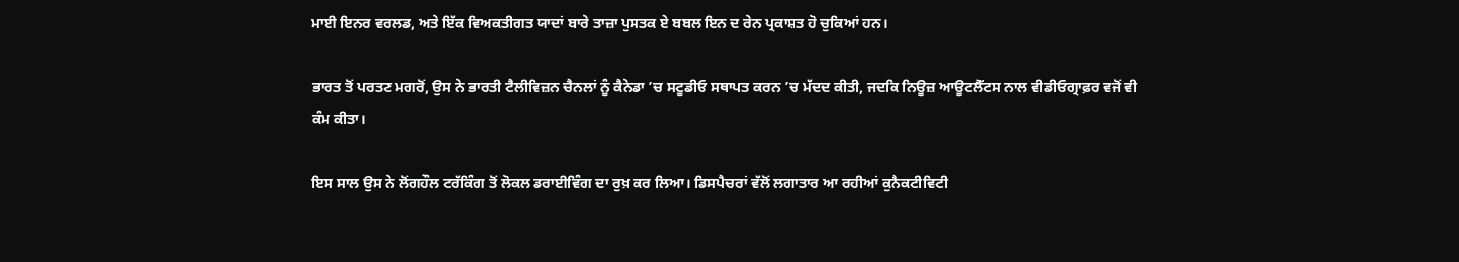ਮਾਈ ਇਨਰ ਵਰਲਡ, ਅਤੇ ਇੱਕ ਵਿਅਕਤੀਗਤ ਯਾਦਾਂ ਬਾਰੇ ਤਾਜ਼ਾ ਪੁਸਤਕ ਏ ਬਬਲ ਇਨ ਦ ਰੇਨ ਪ੍ਰਕਾਸ਼ਤ ਹੋ ਚੁਕਿਆਂ ਹਨ।

ਭਾਰਤ ਤੋਂ ਪਰਤਣ ਮਗਰੋਂ, ਉਸ ਨੇ ਭਾਰਤੀ ਟੈਲੀਵਿਜ਼ਨ ਚੈਨਲਾਂ ਨੂੰ ਕੈਨੇਡਾ ’ਚ ਸਟੂਡੀਓ ਸਥਾਪਤ ਕਰਨ ’ਚ ਮੱਦਦ ਕੀਤੀ, ਜਦਕਿ ਨਿਊਜ਼ ਆਊਟਲੈੱਟਸ ਨਾਲ ਵੀਡੀਓਗ੍ਰਾਫ਼ਰ ਵਜੋਂ ਵੀ ਕੰਮ ਕੀਤਾ।

ਇਸ ਸਾਲ ਉਸ ਨੇ ਲੋਂਗਹੌਲ ਟਰੱਕਿੰਗ ਤੋਂ ਲੋਕਲ ਡਰਾਈਵਿੰਗ ਦਾ ਰੁਖ਼ ਕਰ ਲਿਆ। ਡਿਸਪੈਚਰਾਂ ਵੱਲੋਂ ਲਗਾਤਾਰ ਆ ਰਹੀਆਂ ਕੁਨੈਕਟੀਵਿਟੀ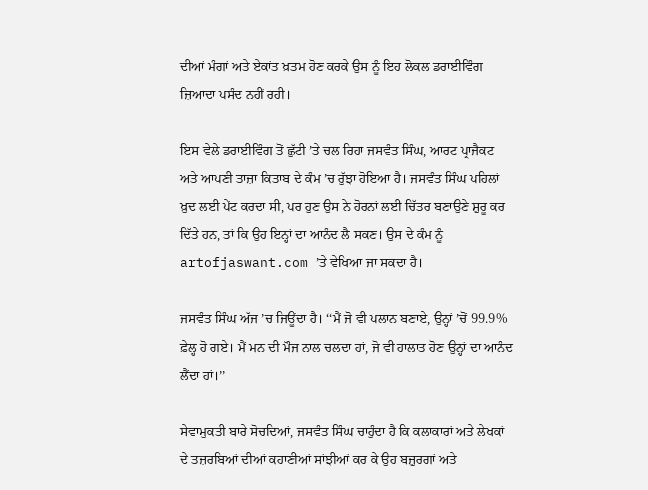ਦੀਆਂ ਮੰਗਾਂ ਅਤੇ ਏਕਾਂਤ ਖ਼ਤਮ ਹੋਣ ਕਰਕੇ ਉਸ ਨੂੰ ਇਹ ਲੋਕਲ ਡਰਾਈਵਿੰਗ ਜ਼ਿਆਦਾ ਪਸੰਦ ਨਹੀਂ ਰਹੀ।

ਇਸ ਵੇਲੇ ਡਰਾਈਵਿੰਗ ਤੋਂ ਛੁੱਟੀ ’ਤੇ ਚਲ ਰਿਹਾ ਜਸਵੰਤ ਸਿੰਘ, ਆਰਟ ਪ੍ਰਾਜੈਕਟ ਅਤੇ ਆਪਣੀ ਤਾਜ਼ਾ ਕਿਤਾਬ ਦੇ ਕੰਮ ’ਚ ਰੁੱਝਾ ਹੋਇਆ ਹੈ। ਜਸਵੰਤ ਸਿੰਘ ਪਹਿਲਾਂ ਖ਼ੁਦ ਲਈ ਪੇਂਟ ਕਰਦਾ ਸੀ, ਪਰ ਹੁਣ ਉਸ ਨੇ ਹੋਰਨਾਂ ਲਈ ਚਿੱਤਰ ਬਣਾਉਣੇ ਸ਼ੁਰੂ ਕਰ ਦਿੱਤੇ ਹਨ, ਤਾਂ ਕਿ ਉਹ ਇਨ੍ਹਾਂ ਦਾ ਆਨੰਦ ਲੈ ਸਕਣ। ਉਸ ਦੇ ਕੰਮ ਨੂੰ artofjaswant.com ’ਤੇ ਵੇਖਿਆ ਜਾ ਸਕਦਾ ਹੈ।

ਜਸਵੰਤ ਸਿੰਘ ਅੱਜ ’ਚ ਜਿਊਂਦਾ ਹੈ। ‘‘ਮੈਂ ਜੋ ਵੀ ਪਲਾਨ ਬਣਾਏ, ਉਨ੍ਹਾਂ ’ਚੋਂ 99.9% ਫ਼ੇਲ੍ਹ ਹੋ ਗਏ। ਮੈਂ ਮਨ ਦੀ ਮੌਜ ਨਾਲ ਚਲਦਾ ਹਾਂ, ਜੋ ਵੀ ਹਾਲਾਤ ਹੋਣ ਉਨ੍ਹਾਂ ਦਾ ਆਨੰਦ ਲੈਂਦਾ ਹਾਂ।’’

ਸੇਵਾਮੁਕਤੀ ਬਾਰੇ ਸੋਚਦਿਆਂ, ਜਸਵੰਤ ਸਿੰਘ ਚਾਹੁੰਦਾ ਹੈ ਕਿ ਕਲਾਕਾਰਾਂ ਅਤੇ ਲੇਖਕਾਂ ਦੇ ਤਜ਼ਰਬਿਆਂ ਦੀਆਂ ਕਹਾਣੀਆਂ ਸਾਂਝੀਆਂ ਕਰ ਕੇ ਉਹ ਬਜ਼ੁਰਗਾਂ ਅਤੇ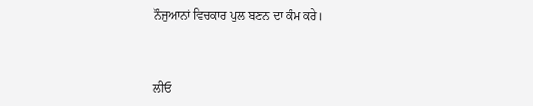ਨੌਜੁਆਨਾਂ ਵਿਚਕਾਰ ਪੁਲ ਬਣਨ ਦਾ ਕੰਮ ਕਰੇ।



ਲੀਓ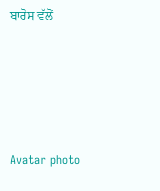ਬਾਰੋਸ ਵੱਲੋਂ





Avatar photo